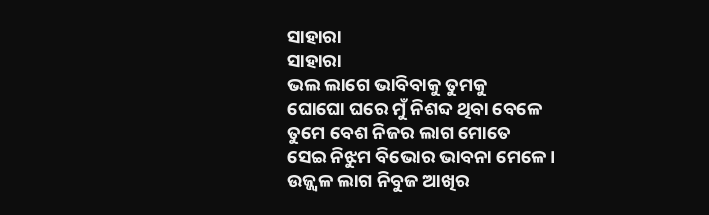ସାହାରା
ସାହାରା
ଭଲ ଲାଗେ ଭାବିବାକୁ ତୁମକୁ
ଘୋଘୋ ଘରେ ମୁଁ ନିଶବ୍ଦ ଥିବା ବେଳେ
ତୁମେ ବେଶ ନିଜର ଲାଗ ମୋତେ
ସେଇ ନିଝୁମ ବିଭୋର ଭାବନା ମେଳେ ।
ଉଜ୍ଜ୍ୱଳ ଲାଗ ନିବୁଜ ଆଖିର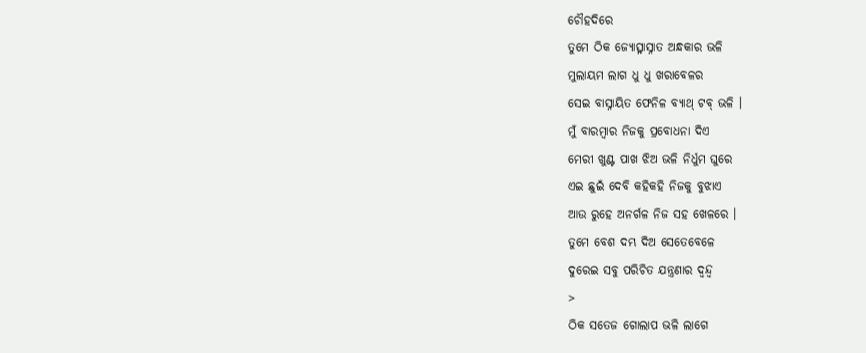ଚୌହଦିରେ
ତୁମେ ଠିକ ଜ୍ୟୋତ୍ସ୍ନାସ୍ନାତ ଅନ୍ଧକାର ଭଳି
ମୁଲାୟମ ଲାଗ ଧୁ ଧୁ ଖରାବେଳର
ସେଇ ବାସ୍ନାୟିତ ଫେନିଳ ବ୍ୟାଥ୍ ଟବ୍ ଭଳି ।
ମୁଁ ବାରମ୍ବାର ନିଜକୁ ପ୍ରବୋଧନା ଦିଏ
ମେରୀ ଖୁଣ୍ଟ ପାଖ ଝିଅ ଭଳି ନିର୍ଧୁମ ଘୁରେ
ଏଇ ଛୁଇଁ ଦେବି କହିକହି ନିଜକୁ ବୁଝାଏ
ଆଉ ରୁହେ ଅନର୍ଗଳ ନିଜ ସହ ଖେଳରେ ।
ତୁମେ ବେଶ ଦମ୍ଭ ଦିଅ ସେତେବେଳେ
ଦୁରେଇ ସବୁ ପରିଚିତ ଯନ୍ତ୍ରଣାର ଦ୍ୱନ୍ଦ୍ୱ
>
ଠିକ ସତେଜ ଗୋଲାପ ଭଳି ଲାଗେ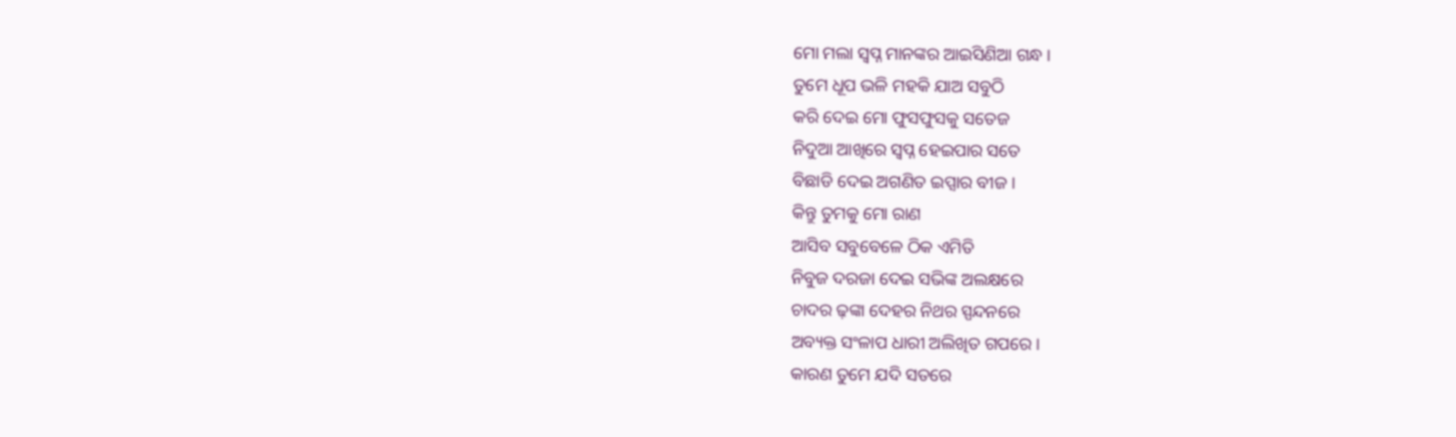ମୋ ମଲା ସ୍ୱପ୍ନ ମାନଙ୍କର ଆଇସିଣିଆ ଗନ୍ଧ ।
ତୁମେ ଧୂପ ଭଳି ମହକି ଯାଅ ସବୁଠି
କରି ଦେଇ ମୋ ଫୁସଫୁସକୁ ସତେଜ
ନିଦୁଆ ଆଖିରେ ସ୍ୱପ୍ନ ହେଇପାର ସତେ
ବିଛାଡି ଦେଇ ଅଗଣିତ ଇପ୍ସାର ବୀଜ ।
କିନ୍ତୁ ତୁମକୁ ମୋ ରାଣ
ଆସିବ ସବୁବେଳେ ଠିକ ଏମିତି
ନିବୁଜ ଦରଜା ଦେଇ ସଭିଙ୍କ ଅଲକ୍ଷରେ
ଚାଦର ଢ଼ଙ୍କା ଦେହର ନିଥର ସ୍ପନ୍ଦନରେ
ଅବ୍ୟକ୍ତ ସଂଳାପ ଧାରୀ ଅଲିଖିତ ଗପରେ।
କାରଣ ତୁମେ ଯଦି ସତରେ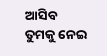ଆସିବ
ତୁମକୁ ନେଇ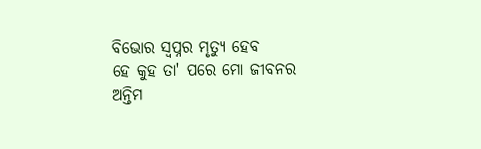ବିଭୋର ସ୍ୱପ୍ନର ମୃତ୍ୟୁ ହେବ
ହେ କୁହ ତା' ପରେ ମୋ ଜୀବନର
ଅନ୍ତିମ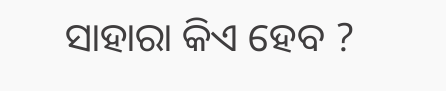ସାହାରା କିଏ ହେବ ?